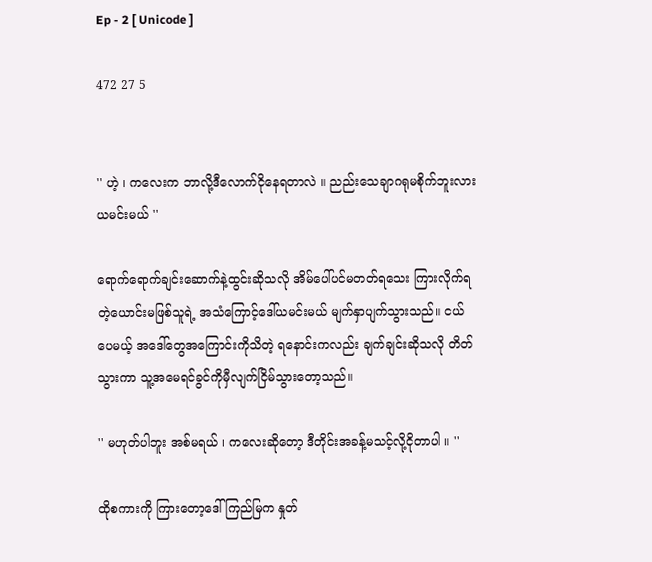Ep - 2 [ Unicode ]

472 27 5


'' ဟဲ့ ၊ ကလေးက ဘာလို့ဒီလောက်ငိုနေရတာလဲ ။ ညည်းသေချာဂရုမစိုက်ဘူးလား ယမင်းမယ် ''

ရောက်ရောက်ချင်းဆောက်နဲ့ထွင်းဆိုသလို အိမ်ပေါ်ပင်မတတ်ရသေး ကြားလိုက်ရတဲ့ယောင်းမဖြစ်သူရဲ့ အသံကြောင့်ဒေါ်ယမင်းမယ် မျက်နှာပျက်သွားသည်။ ငယ်ပေမယ့် အဒေါ်တွေအကြောင်းကိုသိတဲ့ ရနောင်းကလည်း ချက်ချင်းဆိုသလို တိတ်သွားကာ သူ့အမေရင်ခွင်ကိုမှီလျက်ငြိမ်သွားတော့သည်။

'' မဟုတ်ပါဘူး အစ်မရယ် ၊ ကလေးဆိုတော့ ဒီတိုင်းအခန့်မသင့်လို့ငိုတာပါ ။ ''

ထိုစကားကို ကြားတော့ဒေါ်ကြည်မြက နှုတ်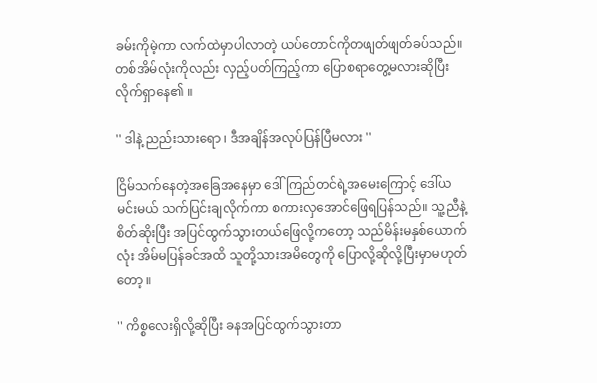ခမ်းကိုမဲ့ကာ လက်ထဲမှာပါလာတဲ့ ယပ်တောင်ကိုတဖျတ်ဖျတ်ခပ်သည်။ တစ်အိမ်လုံးကိုလည်း လှည့်ပတ်ကြည့်ကာ ပြောစရာတွေ့မလားဆိုပြီးလိုက်ရှာနေ၏ ။

'' ဒါနဲ့ ညည်းသားရော ၊ ဒီအချိန်အလုပ်ပြန်ပြီမလား ''

ငြိမ်သက်နေတဲ့အခြေအနေမှာ ဒေါ်ကြည်တင်ရဲ့အမေးကြောင့် ဒေါ်ယမင်းမယ် သက်ပြင်းချလိုက်ကာ စကားလှအောင်ဖြေရပြန်သည်။ သူ့ညီနဲ့စိတ်ဆိုးပြီး အပြင်ထွက်သွားတယ်ဖြေလို့ကတော့ သည်မိန်းမနှစ်ယောက်လုံး အိမ်မပြန်ခင်အထိ သူတို့သားအမိတွေကို ပြောလို့ဆိုလို့ပြီးမှာမဟုတ်တော့ ။

'' ကိစ္စလေးရှိလို့ဆိုပြီး ခနအပြင်ထွက်သွားတာ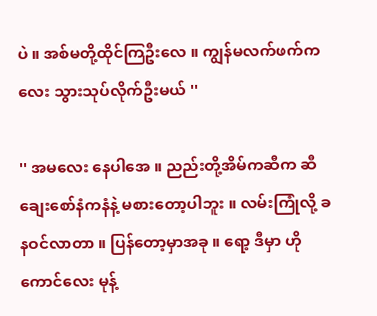ပဲ ။ အစ်မတို့ထိုင်ကြဦးလေ ။ ကျွန်မလက်ဖက်ကလေး သွားသုပ်လိုက်ဦးမယ် ''

'' အမလေး နေပါအေ ။ ညည်းတို့အိမ်ကဆီက ဆီချေးစော်နံကနံနဲ့ မစားတော့ပါဘူး ။ လမ်းကြုံလို့ ခနဝင်လာတာ ။ ပြန်တော့မှာအခု ။ ရော့ ဒီမှာ ဟိုကောင်လေး မုန့်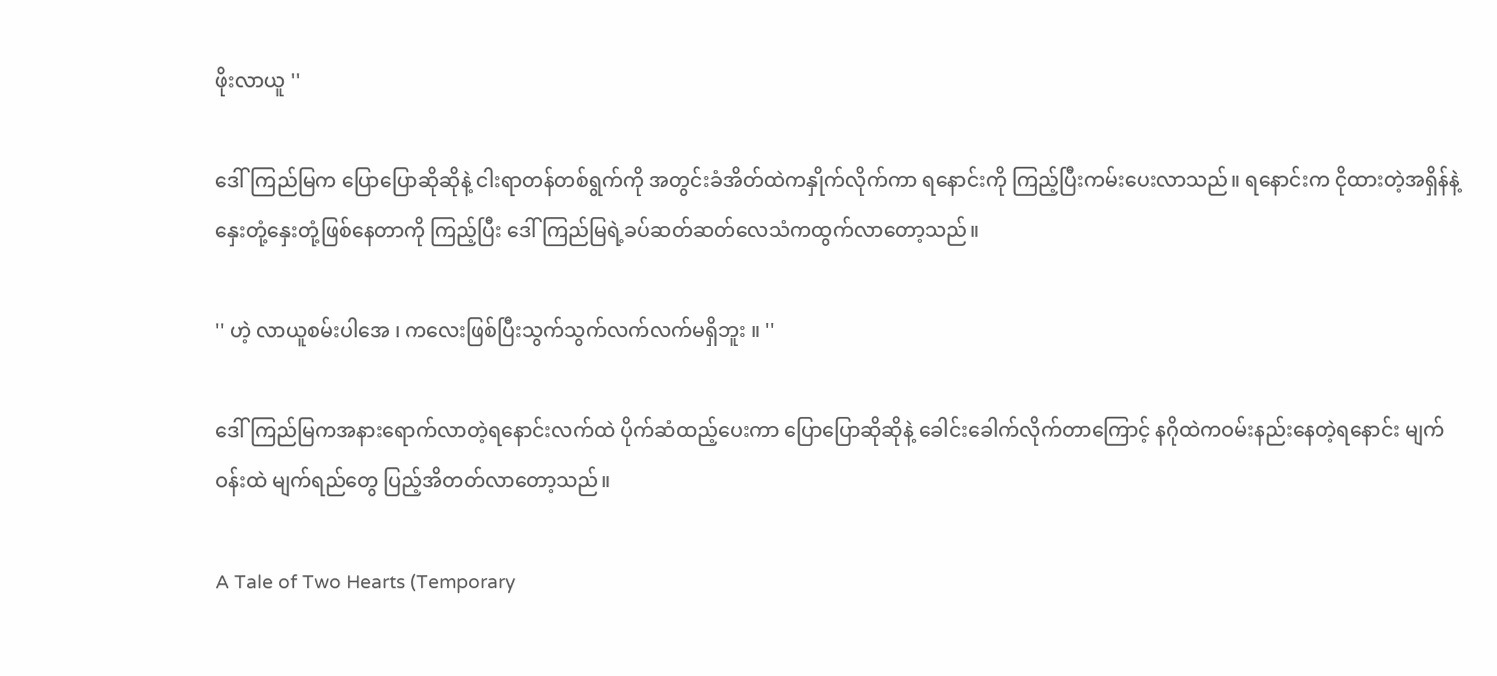ဖိုးလာယူ ''

ဒေါ်ကြည်မြက ပြောပြောဆိုဆိုနဲ့ ငါးရာတန်တစ်ရွက်ကို အတွင်းခံအိတ်ထဲကနှိုက်လိုက်ကာ ရနောင်းကို ကြည့်ပြီးကမ်းပေးလာသည်။ ရနောင်းက ငိုထားတဲ့အရှိန်နဲ့ နှေးတုံ့နှေးတုံ့ဖြစ်နေတာကို ကြည့်ပြီး ဒေါ်ကြည်မြရဲ့ခပ်ဆတ်ဆတ်လေသံကထွက်လာတော့သည်။

'' ဟဲ့ လာယူစမ်းပါအေ ၊ ကလေးဖြစ်ပြီးသွက်သွက်လက်လက်မရှိဘူး ။ ''

ဒေါ်ကြည်မြကအနားရောက်လာတဲ့ရနောင်းလက်ထဲ ပိုက်ဆံထည့်ပေးကာ ပြောပြောဆိုဆိုနဲ့ ခေါင်းခေါက်လိုက်တာကြောင့် နဂိုထဲကဝမ်းနည်းနေတဲ့ရနောင်း မျက်ဝန်းထဲ မျက်ရည်တွေ ပြည့်အိတတ်လာတော့သည်။

A Tale of Two Hearts (Temporary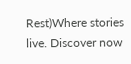Rest)Where stories live. Discover now